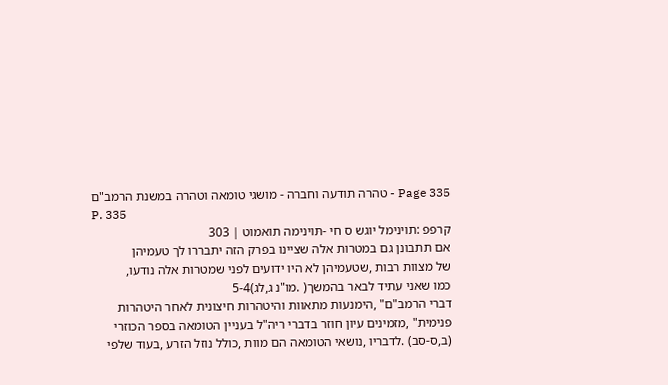Page 335 - טהרה תודעה וחברה - מושגי טומאה וטהרה במשנת הרמב"ם
P. 335
קרפפ :תוינימל יוגש ס חי -תּוינימה תואמוט ׀ 303
אם תתבונן גם במטרות אלה שציינו בפרק הזה יתבררו לך טעמיהן
של מצוות רבות ,שטעמיהן לא היו ידועים לפני שמטרות אלה נודעו,
כמו שאני עתיד לבאר בהמשך( .מו"נ ג,לג)5-4
דברי הרמב"ם" ,הימנעות מתאוות והיטהרות חיצונית לאחר היטהרות
פנימית" ,מזמינים עיון חוזר בדברי ריה"ל בעניין הטומאה בספר הכוזרי
(ב,ס-סב) .לדבריו ,נושאי הטומאה הם מוות ,כולל נוזל הזרע ,בעוד שלפי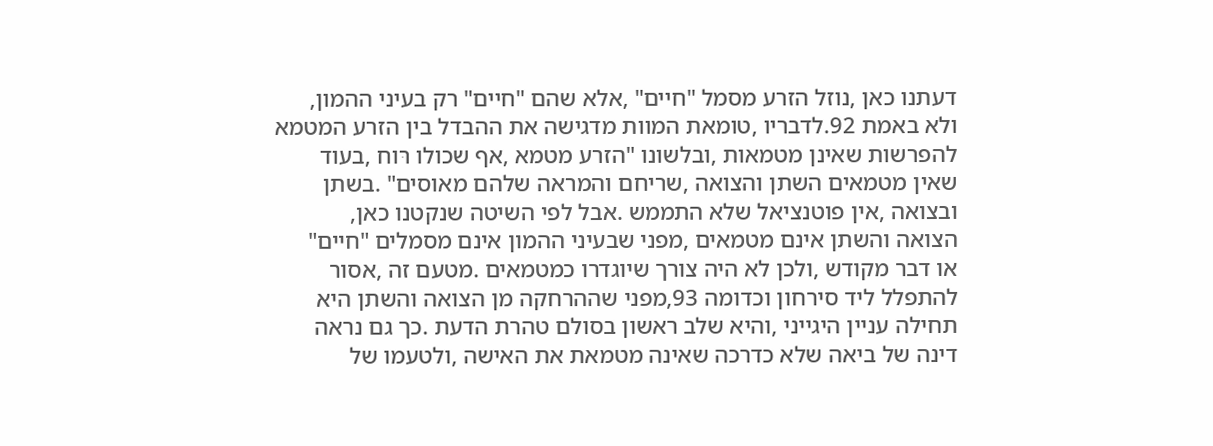דעתנו כאן ,נוזל הזרע מסמל "חיים" ,אלא שהם "חיים" רק בעיני ההמון,
ולא באמת 92.לדבריו ,טומאת המוות מדגישה את ההבדל בין הזרע המטמא
להפרשות שאינן מטמאות ,ובלשונו "הזרע מטמא ,אף שכולו רּוח ,בעוד
שאין מטמאים השתן והצואה ,שריחם והמראה שלהם מאוסים" .בשתן
ובצואה ,אין פוטנציאל שלא התממש .אבל לפי השיטה שנקטנו כאן,
הצואה והשתן אינם מטמאים ,מפני שבעיני ההמון אינם מסמלים "חיים"
או דבר מקודש ,ולכן לא היה צורך שיוגדרו כמטמאים .מטעם זה ,אסור
להתפלל ליד סירחון וכדומה 93,מפני שההרחקה מן הצואה והשתן היא
תחילה עניין היגייני ,והיא שלב ראשון בסולם טהרת הדעת .כך גם נראה
דינה של ביאה שלא כדרכה שאינה מטמאת את האישה ,ולטעמו של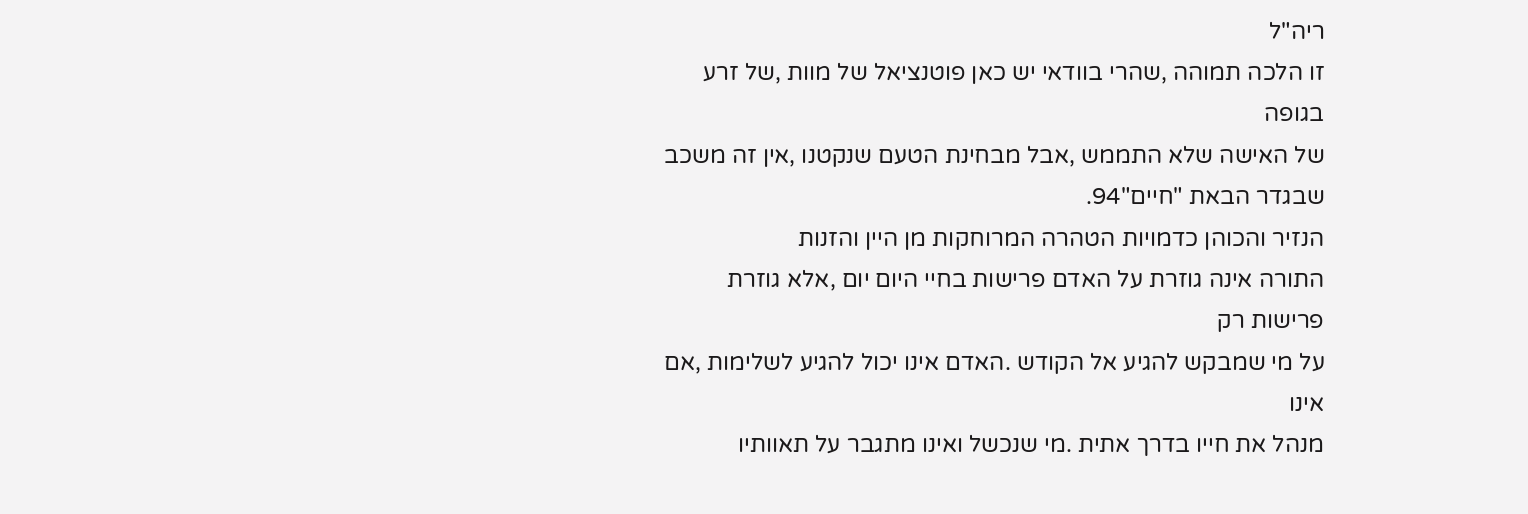ריה"ל
זו הלכה תמוהה ,שהרי בוודאי יש כאן פוטנציאל של מוות ,של זרע בגופה
של האישה שלא התממש ,אבל מבחינת הטעם שנקטנו ,אין זה משכב
שבגדר הבאת "חיים"94.
הנזיר והכוהן כדמויות הטהרה המרוחקות מן היין והזנות
התורה אינה גוזרת על האדם פרישות בחיי היום יום ,אלא גוזרת פרישות רק
על מי שמבקש להגיע אל הקודש .האדם אינו יכול להגיע לשלימות ,אם אינו
מנהל את חייו בדרך אתית .מי שנכשל ואינו מתגבר על תאוותיו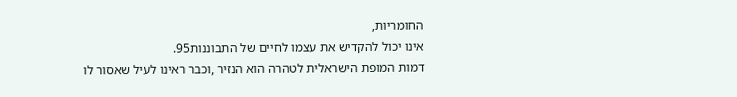החומריות,
אינו יכול להקדיש את עצמו לחיים של התבוננות95.
דמות המופת הישראלית לטהרה הוא הנזיר ,וכבר ראינו לעיל שאסור לו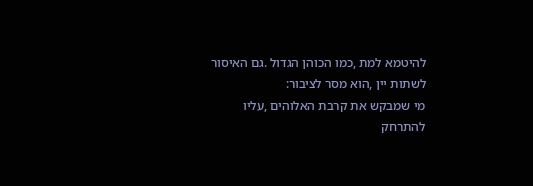להיטמא למת ,כמו הכוהן הגדול .גם האיסור לשתות יין ,הוא מסר לציבור:
מי שמבקש את קרבת האלוהים ,עליו להתרחק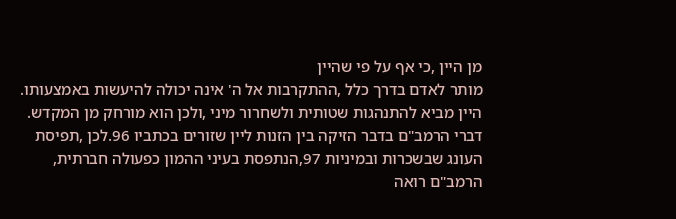מן היין ,כי אף על פי שהיין
מותר לאדם בדרך כלל ,ההתקרבות אל ה' אינה יכולה להיעשות באמצעותו.
היין מביא להתנהגות שטותית ולשחרור מיני ,ולכן הוא מורחק מן המקדש.
דברי הרמב"ם בדבר הזיקה בין הזנות ליין שזורים בכתביו 96.לכן ,תפיסת
העונג שבשכרות ובמיניות 97,הנתפסת בעיני ההמון כפעולה חברתית,
הרמב"ם רואה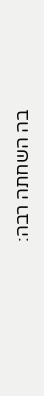בה השחתה רבה: